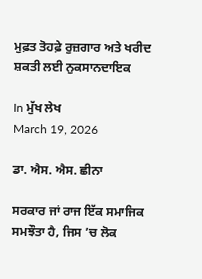ਮੁਫ਼ਤ ਤੋਹਫ਼ੇ ਰੁਜ਼ਗਾਰ ਅਤੇ ਖਰੀਦ ਸ਼ਕਤੀ ਲਈ ਨੁਕਸਾਨਦਾਇਕ

In ਮੁੱਖ ਲੇਖ
March 19, 2026

ਡਾ. ਐਸ. ਐਸ. ਛੀਨਾ

ਸਰਕਾਰ ਜਾਂ ਰਾਜ ਇੱਕ ਸਮਾਜਿਕ ਸਮਝੌਤਾ ਹੈ, ਜਿਸ ’ਚ ਲੋਕ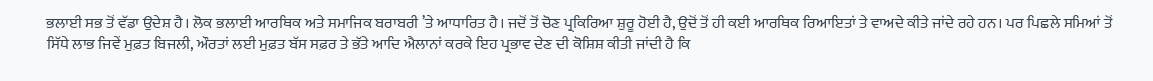ਭਲਾਈ ਸਭ ਤੋਂ ਵੱਡਾ ਉਦੇਸ਼ ਹੈ। ਲੋਕ ਭਲਾਈ ਆਰਥਿਕ ਅਤੇ ਸਮਾਜਿਕ ਬਰਾਬਰੀ ’ਤੇ ਆਧਾਰਿਤ ਹੈ। ਜਦੋਂ ਤੋਂ ਚੋਣ ਪ੍ਰਕਿਰਿਆ ਸ਼ੁਰੂ ਹੋਈ ਹੈ, ਉਦੋਂ ਤੋਂ ਹੀ ਕਈ ਆਰਥਿਕ ਰਿਆਇਤਾਂ ਤੇ ਵਾਅਦੇ ਕੀਤੇ ਜਾਂਦੇ ਰਹੇ ਹਨ। ਪਰ ਪਿਛਲੇ ਸਮਿਆਂ ਤੋਂ ਸਿੱਧੇ ਲਾਭ ਜਿਵੇਂ ਮੁਫ਼ਤ ਬਿਜਲੀ, ਔਰਤਾਂ ਲਈ ਮੁਫ਼ਤ ਬੱਸ ਸਫ਼ਰ ਤੇ ਭੱਤੇ ਆਦਿ ਐਲਾਨਾਂ ਕਰਕੇ ਇਹ ਪ੍ਰਭਾਵ ਦੇਣ ਦੀ ਕੋਸ਼ਿਸ਼ ਕੀਤੀ ਜਾਂਦੀ ਹੈ ਕਿ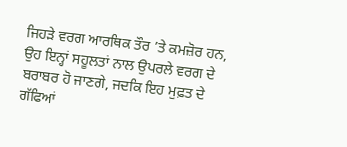ਜਿਹੜੇ ਵਰਗ ਆਰਥਿਕ ਤੌਰ ’ਤੇ ਕਮਜ਼ੋਰ ਹਨ, ਉਹ ਇਨ੍ਹਾਂ ਸਹੂਲਤਾਂ ਨਾਲ ਉਪਰਲੇ ਵਰਗ ਦੇ ਬਰਾਬਰ ਹੋ ਜਾਣਗੇ, ਜਦਕਿ ਇਹ ਮੁਫ਼ਤ ਦੇ ਗੱਫਿਆਂ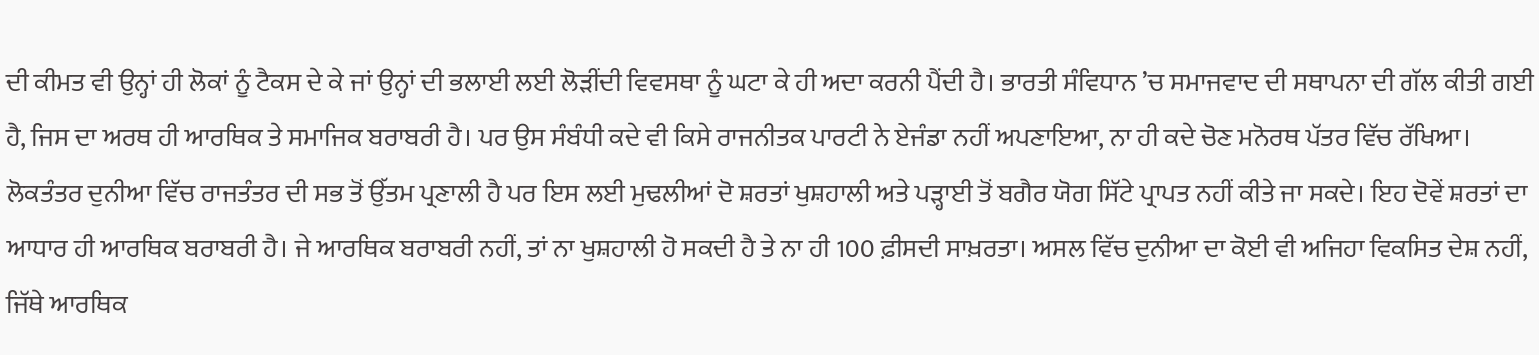ਦੀ ਕੀਮਤ ਵੀ ਉਨ੍ਹਾਂ ਹੀ ਲੋਕਾਂ ਨੂੰ ਟੈਕਸ ਦੇ ਕੇ ਜਾਂ ਉਨ੍ਹਾਂ ਦੀ ਭਲਾਈ ਲਈ ਲੋੜੀਂਦੀ ਵਿਵਸਥਾ ਨੂੰ ਘਟਾ ਕੇ ਹੀ ਅਦਾ ਕਰਨੀ ਪੈਂਦੀ ਹੈ। ਭਾਰਤੀ ਸੰਵਿਧਾਨ ’ਚ ਸਮਾਜਵਾਦ ਦੀ ਸਥਾਪਨਾ ਦੀ ਗੱਲ ਕੀਤੀ ਗਈ ਹੈ, ਜਿਸ ਦਾ ਅਰਥ ਹੀ ਆਰਥਿਕ ਤੇ ਸਮਾਜਿਕ ਬਰਾਬਰੀ ਹੈ। ਪਰ ਉਸ ਸੰਬੰਧੀ ਕਦੇ ਵੀ ਕਿਸੇ ਰਾਜਨੀਤਕ ਪਾਰਟੀ ਨੇ ਏਜੰਡਾ ਨਹੀਂ ਅਪਣਾਇਆ, ਨਾ ਹੀ ਕਦੇ ਚੋਣ ਮਨੋਰਥ ਪੱਤਰ ਵਿੱਚ ਰੱਖਿਆ।
ਲੋਕਤੰਤਰ ਦੁਨੀਆ ਵਿੱਚ ਰਾਜਤੰਤਰ ਦੀ ਸਭ ਤੋਂ ਉੱਤਮ ਪ੍ਰਣਾਲੀ ਹੈ ਪਰ ਇਸ ਲਈ ਮੁਢਲੀਆਂ ਦੋ ਸ਼ਰਤਾਂ ਖੁਸ਼ਹਾਲੀ ਅਤੇ ਪੜ੍ਹਾਈ ਤੋਂ ਬਗੈਰ ਯੋਗ ਸਿੱਟੇ ਪ੍ਰਾਪਤ ਨਹੀਂ ਕੀਤੇ ਜਾ ਸਕਦੇ। ਇਹ ਦੋਵੇਂ ਸ਼ਰਤਾਂ ਦਾ ਆਧਾਰ ਹੀ ਆਰਥਿਕ ਬਰਾਬਰੀ ਹੈ। ਜੇ ਆਰਥਿਕ ਬਰਾਬਰੀ ਨਹੀਂ, ਤਾਂ ਨਾ ਖੁਸ਼ਹਾਲੀ ਹੋ ਸਕਦੀ ਹੈ ਤੇ ਨਾ ਹੀ 100 ਫ਼ੀਸਦੀ ਸਾਖ਼ਰਤਾ। ਅਸਲ ਵਿੱਚ ਦੁਨੀਆ ਦਾ ਕੋਈ ਵੀ ਅਜਿਹਾ ਵਿਕਸਿਤ ਦੇਸ਼ ਨਹੀਂ, ਜਿੱਥੇ ਆਰਥਿਕ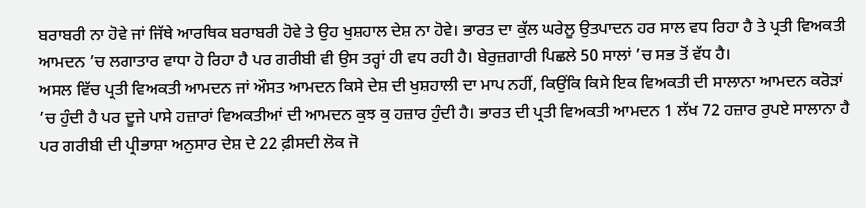ਬਰਾਬਰੀ ਨਾ ਹੋਵੇ ਜਾਂ ਜਿੱਥੇ ਆਰਥਿਕ ਬਰਾਬਰੀ ਹੋਵੇ ਤੇ ਉਹ ਖੁਸ਼ਹਾਲ ਦੇਸ਼ ਨਾ ਹੋਵੇ। ਭਾਰਤ ਦਾ ਕੁੱਲ ਘਰੇਲੂ ਉਤਪਾਦਨ ਹਰ ਸਾਲ ਵਧ ਰਿਹਾ ਹੈ ਤੇ ਪ੍ਰਤੀ ਵਿਅਕਤੀ ਆਮਦਨ ’ਚ ਲਗਾਤਾਰ ਵਾਧਾ ਹੋ ਰਿਹਾ ਹੈ ਪਰ ਗਰੀਬੀ ਵੀ ਉਸ ਤਰ੍ਹਾਂ ਹੀ ਵਧ ਰਹੀ ਹੈ। ਬੇਰੁਜ਼ਗਾਰੀ ਪਿਛਲੇ 50 ਸਾਲਾਂ ’ਚ ਸਭ ਤੋਂ ਵੱਧ ਹੈ।
ਅਸਲ ਵਿੱਚ ਪ੍ਰਤੀ ਵਿਅਕਤੀ ਆਮਦਨ ਜਾਂ ਔਸਤ ਆਮਦਨ ਕਿਸੇ ਦੇਸ਼ ਦੀ ਖੁਸ਼ਹਾਲੀ ਦਾ ਮਾਪ ਨਹੀਂ, ਕਿਉਂਕਿ ਕਿਸੇ ਇਕ ਵਿਅਕਤੀ ਦੀ ਸਾਲਾਨਾ ਆਮਦਨ ਕਰੋੜਾਂ ’ਚ ਹੁੰਦੀ ਹੈ ਪਰ ਦੂਜੇ ਪਾਸੇ ਹਜ਼ਾਰਾਂ ਵਿਅਕਤੀਆਂ ਦੀ ਆਮਦਨ ਕੁਝ ਕੁ ਹਜ਼ਾਰ ਹੁੰਦੀ ਹੈ। ਭਾਰਤ ਦੀ ਪ੍ਰਤੀ ਵਿਅਕਤੀ ਆਮਦਨ 1 ਲੱਖ 72 ਹਜ਼ਾਰ ਰੁਪਏ ਸਾਲਾਨਾ ਹੈ ਪਰ ਗਰੀਬੀ ਦੀ ਪ੍ਰੀਭਾਸ਼ਾ ਅਨੁਸਾਰ ਦੇਸ਼ ਦੇ 22 ਫ਼ੀਸਦੀ ਲੋਕ ਜੋ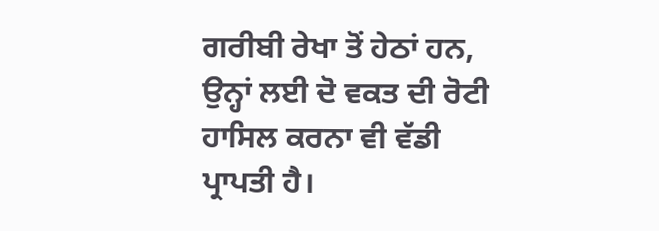ਗਰੀਬੀ ਰੇਖਾ ਤੋਂ ਹੇਠਾਂ ਹਨ, ਉਨ੍ਹਾਂ ਲਈ ਦੋ ਵਕਤ ਦੀ ਰੋਟੀ ਹਾਸਿਲ ਕਰਨਾ ਵੀ ਵੱਡੀ ਪ੍ਰਾਪਤੀ ਹੈ।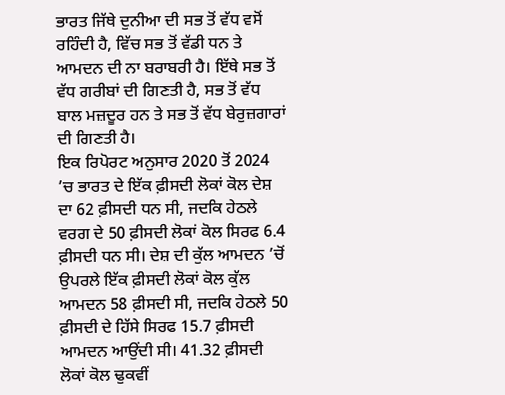ਭਾਰਤ ਜਿੱਥੇ ਦੁਨੀਆ ਦੀ ਸਭ ਤੋਂ ਵੱਧ ਵਸੋਂ ਰਹਿੰਦੀ ਹੈ, ਵਿੱਚ ਸਭ ਤੋਂ ਵੱਡੀ ਧਨ ਤੇ ਆਮਦਨ ਦੀ ਨਾ ਬਰਾਬਰੀ ਹੈ। ਇੱਥੇ ਸਭ ਤੋਂ ਵੱਧ ਗਰੀਬਾਂ ਦੀ ਗਿਣਤੀ ਹੈ, ਸਭ ਤੋਂ ਵੱਧ ਬਾਲ ਮਜ਼ਦੂਰ ਹਨ ਤੇ ਸਭ ਤੋਂ ਵੱਧ ਬੇਰੁਜ਼ਗਾਰਾਂ ਦੀ ਗਿਣਤੀ ਹੈ।
ਇਕ ਰਿਪੋਰਟ ਅਨੁਸਾਰ 2020 ਤੋਂ 2024 ’ਚ ਭਾਰਤ ਦੇ ਇੱਕ ਫ਼ੀਸਦੀ ਲੋਕਾਂ ਕੋਲ ਦੇਸ਼ ਦਾ 62 ਫ਼ੀਸਦੀ ਧਨ ਸੀ, ਜਦਕਿ ਹੇਠਲੇ ਵਰਗ ਦੇ 50 ਫ਼ੀਸਦੀ ਲੋਕਾਂ ਕੋਲ ਸਿਰਫ 6.4 ਫ਼ੀਸਦੀ ਧਨ ਸੀ। ਦੇਸ਼ ਦੀ ਕੁੱਲ ਆਮਦਨ ’ਚੋਂ ਉਪਰਲੇ ਇੱਕ ਫ਼ੀਸਦੀ ਲੋਕਾਂ ਕੋਲ ਕੁੱਲ ਆਮਦਨ 58 ਫ਼ੀਸਦੀ ਸੀ, ਜਦਕਿ ਹੇਠਲੇ 50 ਫ਼ੀਸਦੀ ਦੇ ਹਿੱਸੇ ਸਿਰਫ 15.7 ਫ਼ੀਸਦੀ ਆਮਦਨ ਆਉਂਦੀ ਸੀ। 41.32 ਫ਼ੀਸਦੀ ਲੋਕਾਂ ਕੋਲ ਢੁਕਵੀਂ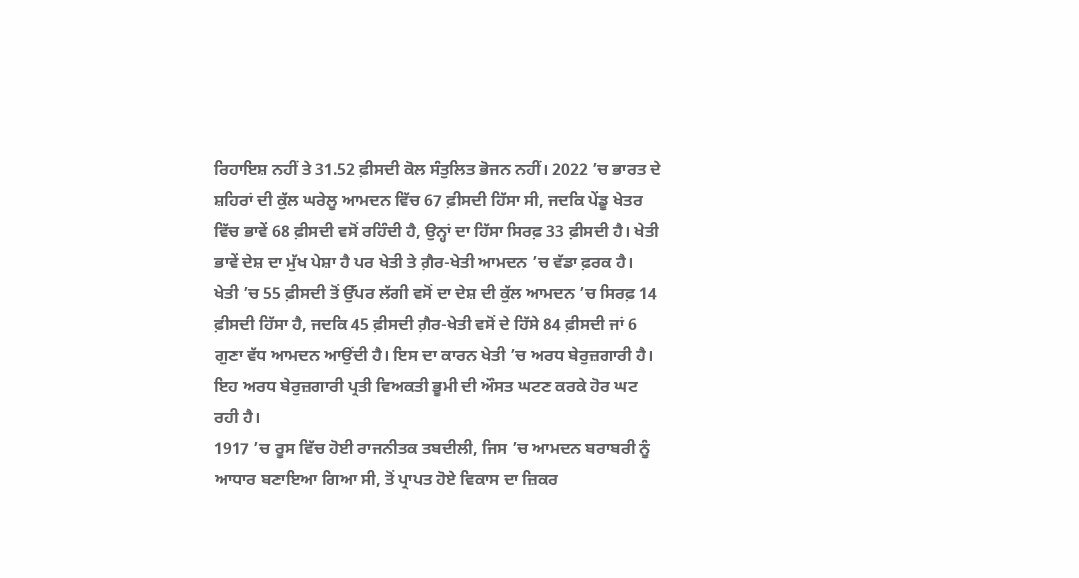ਰਿਹਾਇਸ਼ ਨਹੀਂ ਤੇ 31.52 ਫ਼ੀਸਦੀ ਕੋਲ ਸੰਤੁਲਿਤ ਭੋਜਨ ਨਹੀਂ। 2022 ’ਚ ਭਾਰਤ ਦੇ ਸ਼ਹਿਰਾਂ ਦੀ ਕੁੱਲ ਘਰੇਲੂ ਆਮਦਨ ਵਿੱਚ 67 ਫ਼ੀਸਦੀ ਹਿੱਸਾ ਸੀ, ਜਦਕਿ ਪੇਂਡੂ ਖੇਤਰ ਵਿੱਚ ਭਾਵੇਂ 68 ਫ਼ੀਸਦੀ ਵਸੋਂ ਰਹਿੰਦੀ ਹੈ, ਉਨ੍ਹਾਂ ਦਾ ਹਿੱਸਾ ਸਿਰਫ਼ 33 ਫ਼ੀਸਦੀ ਹੈ। ਖੇਤੀ ਭਾਵੇਂ ਦੇਸ਼ ਦਾ ਮੁੱਖ ਪੇਸ਼ਾ ਹੈ ਪਰ ਖੇਤੀ ਤੇ ਗ਼ੈਰ-ਖੇਤੀ ਆਮਦਨ ’ਚ ਵੱਡਾ ਫ਼ਰਕ ਹੈ। ਖੇਤੀ ’ਚ 55 ਫ਼ੀਸਦੀ ਤੋਂ ਉੱਪਰ ਲੱਗੀ ਵਸੋਂ ਦਾ ਦੇਸ਼ ਦੀ ਕੁੱਲ ਆਮਦਨ ’ਚ ਸਿਰਫ਼ 14 ਫ਼ੀਸਦੀ ਹਿੱਸਾ ਹੈ, ਜਦਕਿ 45 ਫ਼ੀਸਦੀ ਗ਼ੈਰ-ਖੇਤੀ ਵਸੋਂ ਦੇ ਹਿੱਸੇ 84 ਫ਼ੀਸਦੀ ਜਾਂ 6 ਗੁਣਾ ਵੱਧ ਆਮਦਨ ਆਉਂਦੀ ਹੈ। ਇਸ ਦਾ ਕਾਰਨ ਖੇਤੀ ’ਚ ਅਰਧ ਬੇਰੁਜ਼ਗਾਰੀ ਹੈ। ਇਹ ਅਰਧ ਬੇਰੁਜ਼ਗਾਰੀ ਪ੍ਰਤੀ ਵਿਅਕਤੀ ਭੂਮੀ ਦੀ ਔਸਤ ਘਟਣ ਕਰਕੇ ਹੋਰ ਘਟ ਰਹੀ ਹੈ।
1917 ’ਚ ਰੂਸ ਵਿੱਚ ਹੋਈ ਰਾਜਨੀਤਕ ਤਬਦੀਲੀ, ਜਿਸ ’ਚ ਆਮਦਨ ਬਰਾਬਰੀ ਨੂੰ ਆਧਾਰ ਬਣਾਇਆ ਗਿਆ ਸੀ, ਤੋਂ ਪ੍ਰਾਪਤ ਹੋਏ ਵਿਕਾਸ ਦਾ ਜ਼ਿਕਰ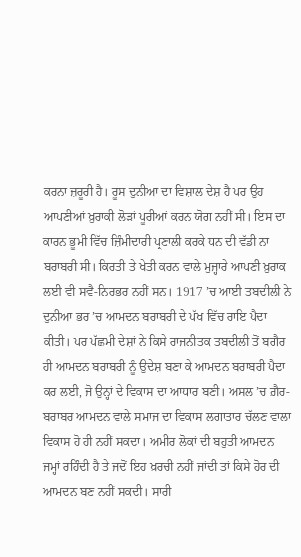ਕਰਨਾ ਜ਼ਰੂਰੀ ਹੈ। ਰੂਸ ਦੁਨੀਆ ਦਾ ਵਿਸ਼ਾਲ ਦੇਸ਼ ਹੈ ਪਰ ਉਹ ਆਪਣੀਆਂ ਖ਼ੁਰਾਕੀ ਲੋੜਾਂ ਪੂਰੀਆਂ ਕਰਨ ਯੋਗ ਨਹੀਂ ਸੀ। ਇਸ ਦਾ ਕਾਰਨ ਭੂਮੀ ਵਿੱਚ ਜ਼ਿੰਮੀਦਾਰੀ ਪ੍ਰਣਾਲੀ ਕਰਕੇ ਧਨ ਦੀ ਵੱਡੀ ਨਾ ਬਰਾਬਰੀ ਸੀ। ਕਿਰਤੀ ਤੇ ਖੇਤੀ ਕਰਨ ਵਾਲੇ ਮੁਜ੍ਹਾਰੇ ਆਪਣੀ ਖ਼ੁਰਾਕ ਲਈ ਵੀ ਸਵੈ-ਨਿਰਭਰ ਨਹੀਂ ਸਨ। 1917 ’ਚ ਆਈ ਤਬਦੀਲੀ ਨੇ ਦੁਨੀਆ ਭਰ ’ਚ ਆਮਦਨ ਬਰਾਬਰੀ ਦੇ ਪੱਖ ਵਿੱਚ ਰਾਇ ਪੈਦਾ ਕੀਤੀ। ਪਰ ਪੱਛਮੀ ਦੇਸ਼ਾਂ ਨੇ ਕਿਸੇ ਰਾਜਨੀਤਕ ਤਬਦੀਲੀ ਤੋਂ ਬਗੈਰ ਹੀ ਆਮਦਨ ਬਰਾਬਰੀ ਨੂੰ ਉਦੇਸ਼ ਬਣਾ ਕੇ ਆਮਦਨ ਬਰਾਬਰੀ ਪੈਦਾ ਕਰ ਲਈ, ਜੋ ਉਨ੍ਹਾਂ ਦੇ ਵਿਕਾਸ ਦਾ ਆਧਾਰ ਬਣੀ। ਅਸਲ ’ਚ ਗ਼ੈਰ-ਬਰਾਬਰ ਆਮਦਨ ਵਾਲੇ ਸਮਾਜ ਦਾ ਵਿਕਾਸ ਲਗਾਤਾਰ ਚੱਲਣ ਵਾਲਾ ਵਿਕਾਸ ਹੋ ਹੀ ਨਹੀਂ ਸਕਦਾ। ਅਮੀਰ ਲੋਕਾਂ ਦੀ ਬਹੁਤੀ ਆਮਦਨ ਜਮ੍ਹਾਂ ਰਹਿੰਦੀ ਹੈ ਤੇ ਜਦੋਂ ਇਹ ਖ਼ਰਚੀ ਨਹੀਂ ਜਾਂਦੀ ਤਾਂ ਕਿਸੇ ਹੋਰ ਦੀ ਆਮਦਨ ਬਣ ਨਹੀਂ ਸਕਦੀ। ਸਾਰੀ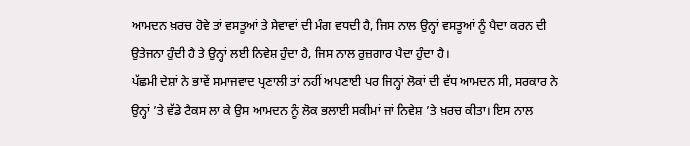ਆਮਦਨ ਖ਼ਰਚ ਹੋਵੇ ਤਾਂ ਵਸਤੂਆਂ ਤੇ ਸੇਵਾਵਾਂ ਦੀ ਮੰਗ ਵਧਦੀ ਹੈ, ਜਿਸ ਨਾਲ ਉਨ੍ਹਾਂ ਵਸਤੂਆਂ ਨੂੰ ਪੈਦਾ ਕਰਨ ਦੀ ਉਤੇਜਨਾ ਹੁੰਦੀ ਹੈ ਤੇ ਉਨ੍ਹਾਂ ਲਈ ਨਿਵੇਸ਼ ਹੁੰਦਾ ਹੈ, ਜਿਸ ਨਾਲ ਰੁਜ਼ਗਾਰ ਪੈਦਾ ਹੁੰਦਾ ਹੈ।
ਪੱਛਮੀ ਦੇਸ਼ਾਂ ਨੇ ਭਾਵੇਂ ਸਮਾਜਵਾਦ ਪ੍ਰਣਾਲੀ ਤਾਂ ਨਹੀਂ ਅਪਣਾਈ ਪਰ ਜਿਨ੍ਹਾਂ ਲੋਕਾਂ ਦੀ ਵੱਧ ਆਮਦਨ ਸੀ, ਸਰਕਾਰ ਨੇ ਉਨ੍ਹਾਂ ’ਤੇ ਵੱਡੇ ਟੈਕਸ ਲਾ ਕੇ ਉਸ ਆਮਦਨ ਨੂੰ ਲੋਕ ਭਲਾਈ ਸਕੀਮਾਂ ਜਾਂ ਨਿਵੇਸ਼ ’ਤੇ ਖ਼ਰਚ ਕੀਤਾ। ਇਸ ਨਾਲ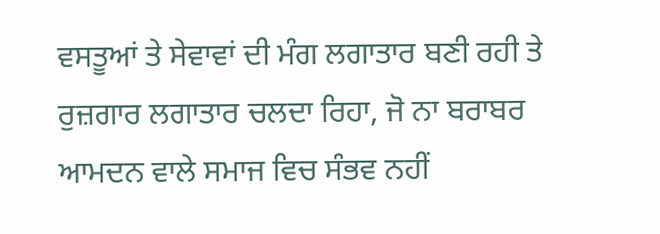ਵਸਤੂਆਂ ਤੇ ਸੇਵਾਵਾਂ ਦੀ ਮੰਗ ਲਗਾਤਾਰ ਬਣੀ ਰਹੀ ਤੇ ਰੁਜ਼ਗਾਰ ਲਗਾਤਾਰ ਚਲਦਾ ਰਿਹਾ, ਜੋ ਨਾ ਬਰਾਬਰ ਆਮਦਨ ਵਾਲੇ ਸਮਾਜ ਵਿਚ ਸੰਭਵ ਨਹੀਂ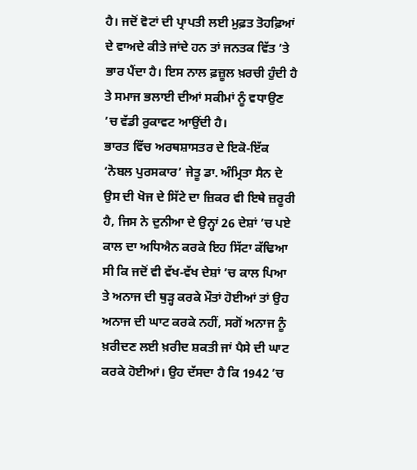ਹੈ। ਜਦੋਂ ਵੋਟਾਂ ਦੀ ਪ੍ਰਾਪਤੀ ਲਈ ਮੁਫ਼ਤ ਤੋਹਫ਼ਿਆਂ ਦੇ ਵਾਅਦੇ ਕੀਤੇ ਜਾਂਦੇ ਹਨ ਤਾਂ ਜਨਤਕ ਵਿੱਤ ’ਤੇ ਭਾਰ ਪੈਂਦਾ ਹੈ। ਇਸ ਨਾਲ ਫ਼ਜ਼ੂਲ ਖ਼ਰਚੀ ਹੁੰਦੀ ਹੈ ਤੇ ਸਮਾਜ ਭਲਾਈ ਦੀਆਂ ਸਕੀਮਾਂ ਨੂੰ ਵਧਾਉਣ ’ਚ ਵੱਡੀ ਰੁਕਾਵਟ ਆਉਂਦੀ ਹੈ।
ਭਾਰਤ ਵਿੱਚ ਅਰਥਸ਼ਾਸਤਰ ਦੇ ਇਕੋ-ਇੱਕ ‘ਨੋਬਲ ਪੁਰਸਕਾਰ’ ਜੇਤੂ ਡਾ. ਅੰਮ੍ਰਿਤਾ ਸੈਨ ਦੇ ਉਸ ਦੀ ਖੋਜ ਦੇ ਸਿੱਟੇ ਦਾ ਜ਼ਿਕਰ ਵੀ ਇਥੇ ਜ਼ਰੂਰੀ ਹੈ, ਜਿਸ ਨੇ ਦੁਨੀਆ ਦੇ ਉਨ੍ਹਾਂ 26 ਦੇਸ਼ਾਂ ’ਚ ਪਏ ਕਾਲ ਦਾ ਅਧਿਐਨ ਕਰਕੇ ਇਹ ਸਿੱਟਾ ਕੱਢਿਆ ਸੀ ਕਿ ਜਦੋਂ ਵੀ ਵੱਖ-ਵੱਖ ਦੇਸ਼ਾਂ ’ਚ ਕਾਲ ਪਿਆ ਤੇ ਅਨਾਜ ਦੀ ਥੁੜ੍ਹ ਕਰਕੇ ਮੌਤਾਂ ਹੋਈਆਂ ਤਾਂ ਉਹ ਅਨਾਜ ਦੀ ਘਾਟ ਕਰਕੇ ਨਹੀਂ, ਸਗੋਂ ਅਨਾਜ ਨੂੰ ਖ਼ਰੀਦਣ ਲਈ ਖ਼ਰੀਦ ਸ਼ਕਤੀ ਜਾਂ ਪੈਸੇ ਦੀ ਘਾਟ ਕਰਕੇ ਹੋਈਆਂ। ਉਹ ਦੱਸਦਾ ਹੈ ਕਿ 1942 ’ਚ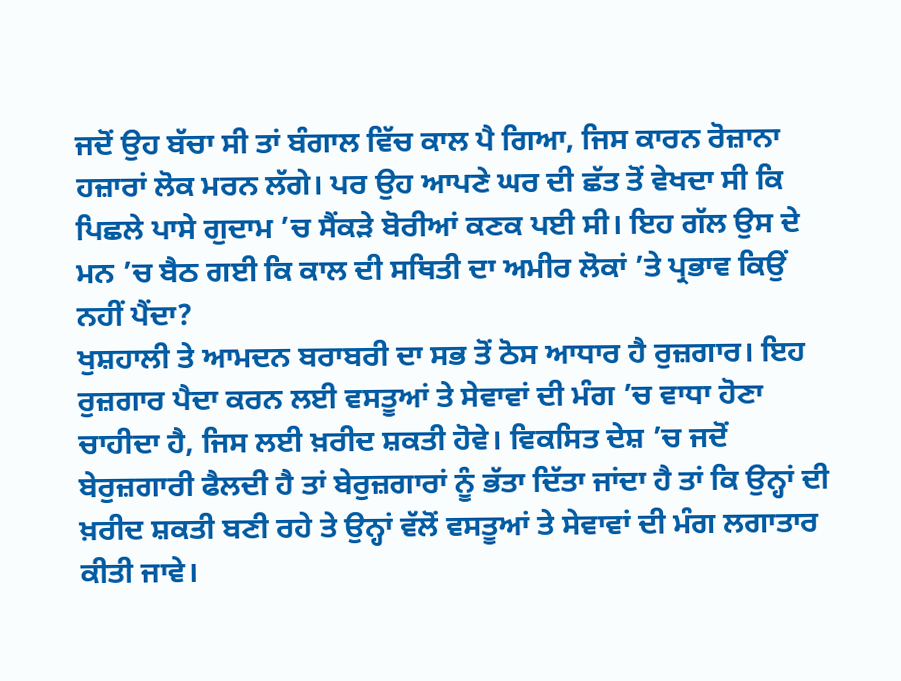ਜਦੋਂ ਉਹ ਬੱਚਾ ਸੀ ਤਾਂ ਬੰਗਾਲ ਵਿੱਚ ਕਾਲ ਪੈ ਗਿਆ, ਜਿਸ ਕਾਰਨ ਰੋਜ਼ਾਨਾ ਹਜ਼ਾਰਾਂ ਲੋਕ ਮਰਨ ਲੱਗੇ। ਪਰ ਉਹ ਆਪਣੇ ਘਰ ਦੀ ਛੱਤ ਤੋਂ ਵੇਖਦਾ ਸੀ ਕਿ ਪਿਛਲੇ ਪਾਸੇ ਗੁਦਾਮ ’ਚ ਸੈਂਕੜੇ ਬੋਰੀਆਂ ਕਣਕ ਪਈ ਸੀ। ਇਹ ਗੱਲ ਉਸ ਦੇ ਮਨ ’ਚ ਬੈਠ ਗਈ ਕਿ ਕਾਲ ਦੀ ਸਥਿਤੀ ਦਾ ਅਮੀਰ ਲੋਕਾਂ ’ਤੇ ਪ੍ਰਭਾਵ ਕਿਉਂ ਨਹੀਂ ਪੈਂਦਾ?
ਖੁਸ਼ਹਾਲੀ ਤੇ ਆਮਦਨ ਬਰਾਬਰੀ ਦਾ ਸਭ ਤੋਂ ਠੋਸ ਆਧਾਰ ਹੈ ਰੁਜ਼ਗਾਰ। ਇਹ ਰੁਜ਼ਗਾਰ ਪੈਦਾ ਕਰਨ ਲਈ ਵਸਤੂਆਂ ਤੇ ਸੇਵਾਵਾਂ ਦੀ ਮੰਗ ’ਚ ਵਾਧਾ ਹੋਣਾ ਚਾਹੀਦਾ ਹੈ, ਜਿਸ ਲਈ ਖ਼ਰੀਦ ਸ਼ਕਤੀ ਹੋਵੇ। ਵਿਕਸਿਤ ਦੇਸ਼ ’ਚ ਜਦੋਂ ਬੇਰੁਜ਼ਗਾਰੀ ਫੈਲਦੀ ਹੈ ਤਾਂ ਬੇਰੁਜ਼ਗਾਰਾਂ ਨੂੰ ਭੱਤਾ ਦਿੱਤਾ ਜਾਂਦਾ ਹੈ ਤਾਂ ਕਿ ਉਨ੍ਹਾਂ ਦੀ ਖ਼ਰੀਦ ਸ਼ਕਤੀ ਬਣੀ ਰਹੇ ਤੇ ਉਨ੍ਹਾਂ ਵੱਲੋਂ ਵਸਤੂਆਂ ਤੇ ਸੇਵਾਵਾਂ ਦੀ ਮੰਗ ਲਗਾਤਾਰ ਕੀਤੀ ਜਾਵੇ।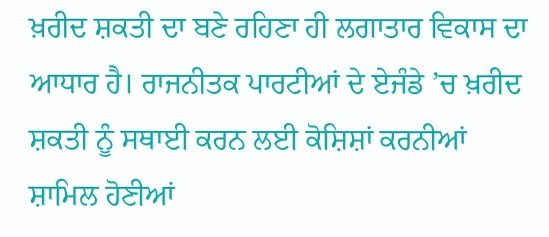ਖ਼ਰੀਦ ਸ਼ਕਤੀ ਦਾ ਬਣੇ ਰਹਿਣਾ ਹੀ ਲਗਾਤਾਰ ਵਿਕਾਸ ਦਾ ਆਧਾਰ ਹੈ। ਰਾਜਨੀਤਕ ਪਾਰਟੀਆਂ ਦੇ ਏਜੰਡੇ ’ਚ ਖ਼ਰੀਦ ਸ਼ਕਤੀ ਨੂੰ ਸਥਾਈ ਕਰਨ ਲਈ ਕੋਸ਼ਿਸ਼ਾਂ ਕਰਨੀਆਂ ਸ਼ਾਮਿਲ ਹੋਣੀਆਂ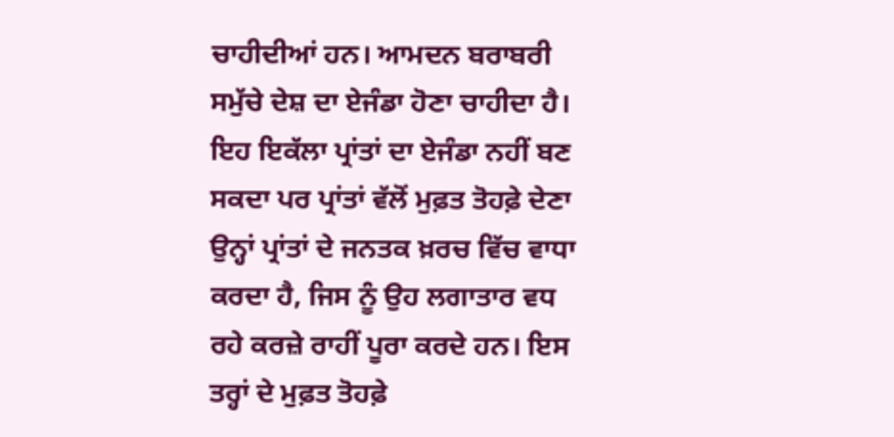ਚਾਹੀਦੀਆਂ ਹਨ। ਆਮਦਨ ਬਰਾਬਰੀ ਸਮੁੱਚੇ ਦੇਸ਼ ਦਾ ਏਜੰਡਾ ਹੋਣਾ ਚਾਹੀਦਾ ਹੈ। ਇਹ ਇਕੱਲਾ ਪ੍ਰਾਂਤਾਂ ਦਾ ਏਜੰਡਾ ਨਹੀਂ ਬਣ ਸਕਦਾ ਪਰ ਪ੍ਰਾਂਤਾਂ ਵੱਲੋਂ ਮੁਫ਼ਤ ਤੋਹਫ਼ੇ ਦੇਣਾ ਉਨ੍ਹਾਂ ਪ੍ਰਾਂਤਾਂ ਦੇ ਜਨਤਕ ਖ਼ਰਚ ਵਿੱਚ ਵਾਧਾ ਕਰਦਾ ਹੈ, ਜਿਸ ਨੂੰ ਉਹ ਲਗਾਤਾਰ ਵਧ ਰਹੇ ਕਰਜ਼ੇ ਰਾਹੀਂ ਪੂਰਾ ਕਰਦੇ ਹਨ। ਇਸ ਤਰ੍ਹਾਂ ਦੇ ਮੁਫ਼ਤ ਤੋਹਫ਼ੇ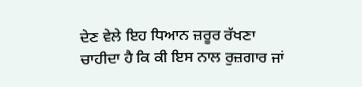ਦੇਣ ਵੇਲੇ ਇਹ ਧਿਆਨ ਜ਼ਰੂਰ ਰੱਖਣਾ ਚਾਹੀਦਾ ਹੈ ਕਿ ਕੀ ਇਸ ਨਾਲ ਰੁਜ਼ਗਾਰ ਜਾਂ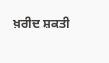ਖ਼ਰੀਦ ਸ਼ਕਤੀ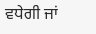ਵਧੇਗੀ ਜਾਂ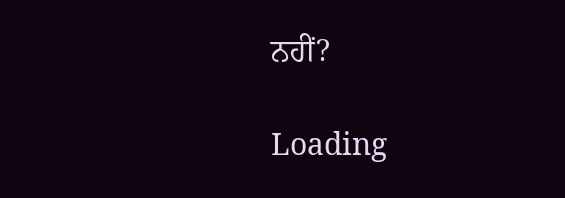ਨਹੀਂ?

Loading